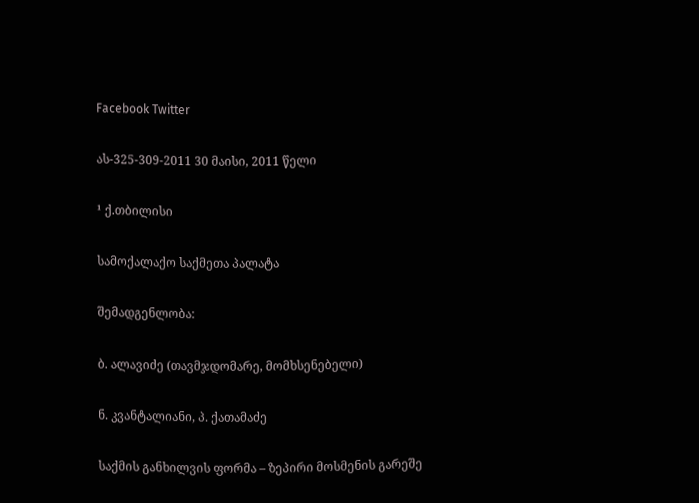Facebook Twitter

ას-325-309-2011 30 მაისი, 2011 წელი

¹ ქ.თბილისი

სამოქალაქო საქმეთა პალატა

შემადგენლობა:

ბ. ალავიძე (თავმჯდომარე, მომხსენებელი)

ნ. კვანტალიანი, პ. ქათამაძე

საქმის განხილვის ფორმა – ზეპირი მოსმენის გარეშე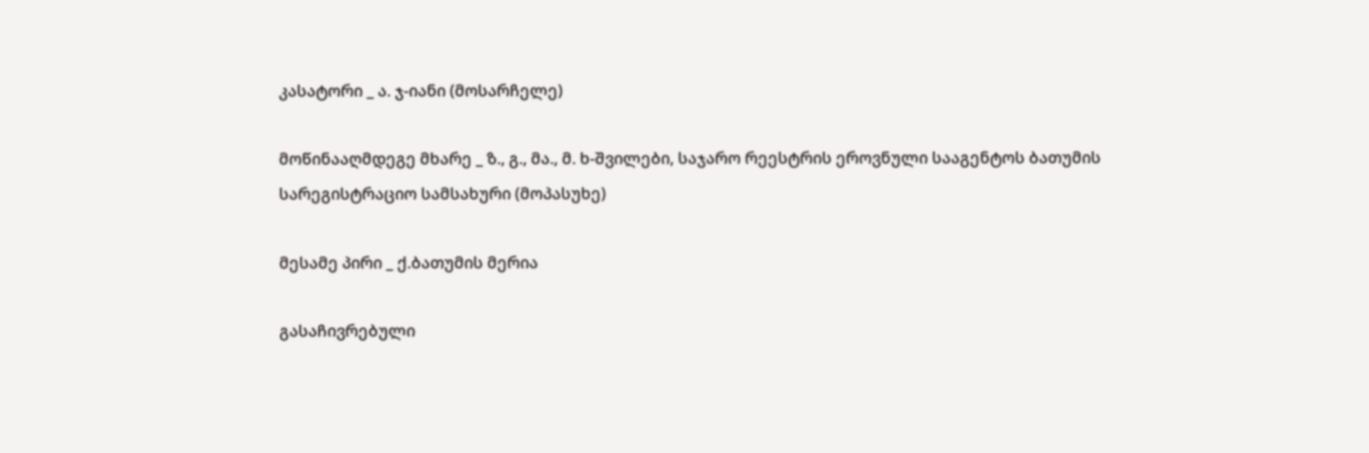კასატორი _ ა. ჯ-იანი (მოსარჩელე)

მოწინააღმდეგე მხარე _ ზ., გ., მა., მ. ხ-შვილები, საჯარო რეესტრის ეროვნული სააგენტოს ბათუმის სარეგისტრაციო სამსახური (მოპასუხე)

მესამე პირი _ ქ.ბათუმის მერია

გასაჩივრებული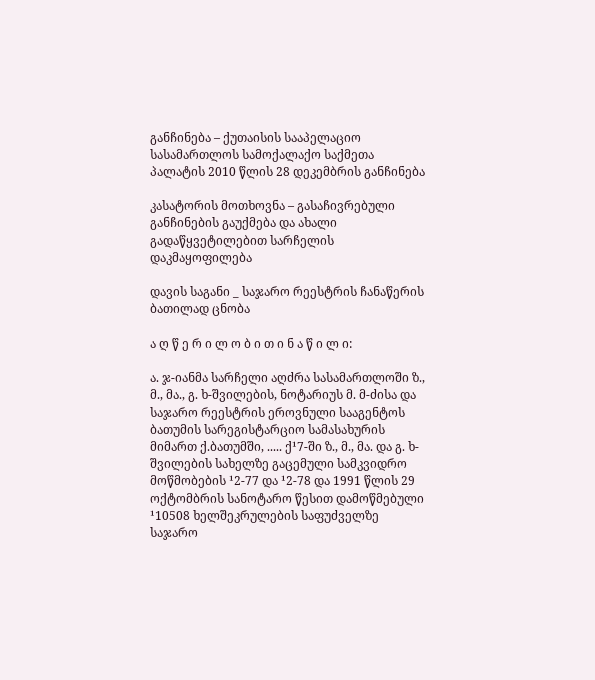განჩინება – ქუთაისის სააპელაციო სასამართლოს სამოქალაქო საქმეთა პალატის 2010 წლის 28 დეკემბრის განჩინება

კასატორის მოთხოვნა – გასაჩივრებული განჩინების გაუქმება და ახალი გადაწყვეტილებით სარჩელის დაკმაყოფილება

დავის საგანი _ საჯარო რეესტრის ჩანაწერის ბათილად ცნობა

ა ღ წ ე რ ი ლ ო ბ ი თ ი ნ ა წ ი ლ ი:

ა. ჯ-იანმა სარჩელი აღძრა სასამართლოში ზ., მ., მა., გ. ხ-შვილების, ნოტარიუს მ. მ-ძისა და საჯარო რეესტრის ეროვნული სააგენტოს ბათუმის სარეგისტარციო სამასახურის მიმართ ქ.ბათუმში, ..... ქ¹7-ში ზ., მ., მა. და გ. ხ-შვილების სახელზე გაცემული სამკვიდრო მოწმობების ¹2-77 და ¹2-78 და 1991 წლის 29 ოქტომბრის სანოტარო წესით დამოწმებული ¹10508 ხელშეკრულების საფუძველზე საჯარო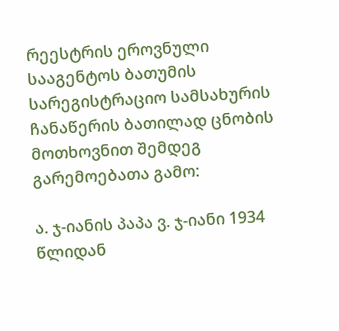რეესტრის ეროვნული სააგენტოს ბათუმის სარეგისტრაციო სამსახურის ჩანაწერის ბათილად ცნობის მოთხოვნით შემდეგ გარემოებათა გამო:

ა. ჯ-იანის პაპა ვ. ჯ-იანი 1934 წლიდან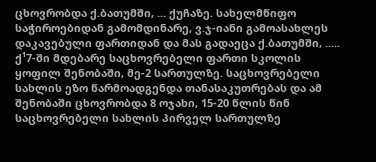ცხოვრობდა ქ.ბათუმში, ... ქუჩაზე. სახელმწიფო საჭიროებიდან გამომდინარე, ვ.ჯ-იანი გამოასახლეს დაკავებული ფართიდან და მას გადაეცა ქ.ბათუმში, ..... ქ¹7-ში მდებარე საცხოვრებელი ფართი სკოლის ყოფილ შენობაში, მე-2 სართულზე. საცხოვრებელი სახლის ეზო წარმოადგენდა თანასაკუთრებას და ამ შენობაში ცხოვრობდა 8 ოჯახი, 15-20 წლის წინ საცხოვრებელი სახლის პირველ სართულზე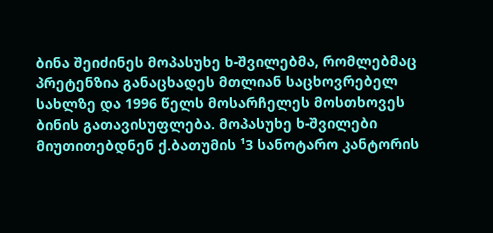ბინა შეიძინეს მოპასუხე ხ-შვილებმა, რომლებმაც პრეტენზია განაცხადეს მთლიან საცხოვრებელ სახლზე და 1996 წელს მოსარჩელეს მოსთხოვეს ბინის გათავისუფლება. მოპასუხე ხ-შვილები მიუთითებდნენ ქ.ბათუმის ¹3 სანოტარო კანტორის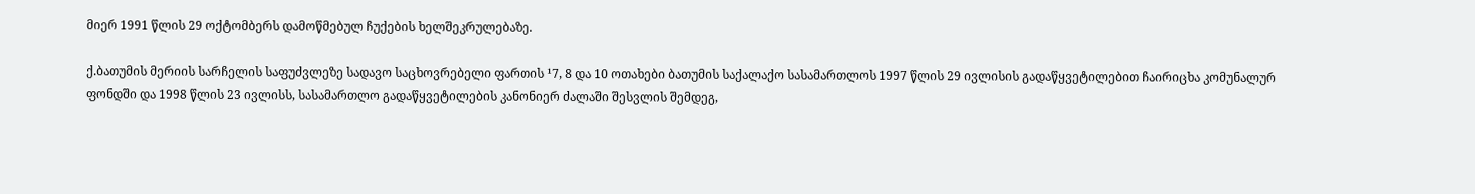მიერ 1991 წლის 29 ოქტომბერს დამოწმებულ ჩუქების ხელშეკრულებაზე.

ქ.ბათუმის მერიის სარჩელის საფუძვლეზე სადავო საცხოვრებელი ფართის ¹7, 8 და 10 ოთახები ბათუმის საქალაქო სასამართლოს 1997 წლის 29 ივლისის გადაწყვეტილებით ჩაირიცხა კომუნალურ ფონდში და 1998 წლის 23 ივლისს, სასამართლო გადაწყვეტილების კანონიერ ძალაში შესვლის შემდეგ,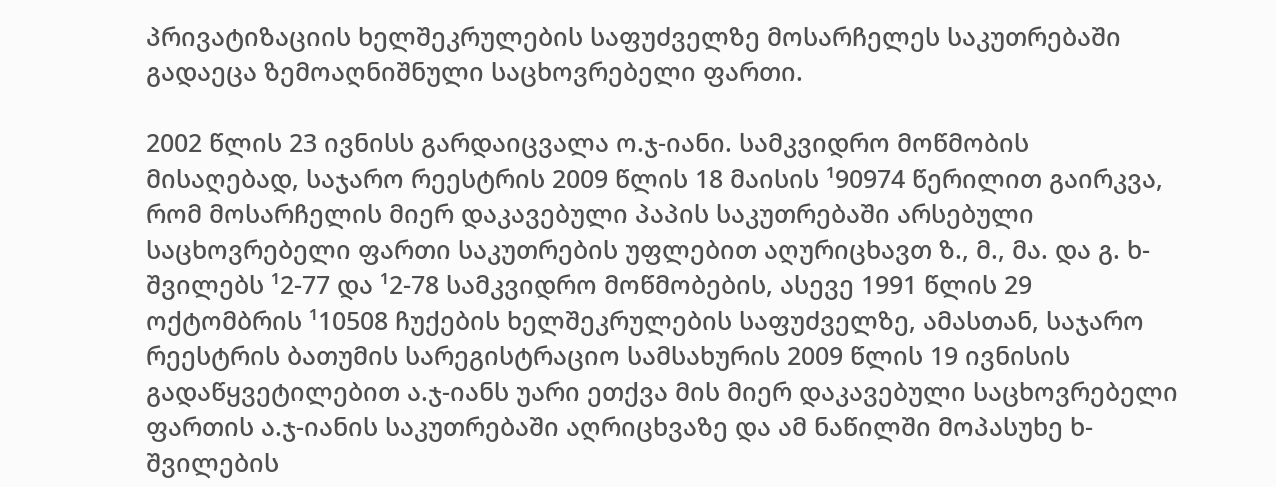პრივატიზაციის ხელშეკრულების საფუძველზე მოსარჩელეს საკუთრებაში გადაეცა ზემოაღნიშნული საცხოვრებელი ფართი.

2002 წლის 23 ივნისს გარდაიცვალა ო.ჯ-იანი. სამკვიდრო მოწმობის მისაღებად, საჯარო რეესტრის 2009 წლის 18 მაისის ¹90974 წერილით გაირკვა, რომ მოსარჩელის მიერ დაკავებული პაპის საკუთრებაში არსებული საცხოვრებელი ფართი საკუთრების უფლებით აღურიცხავთ ზ., მ., მა. და გ. ხ-შვილებს ¹2-77 და ¹2-78 სამკვიდრო მოწმობების, ასევე 1991 წლის 29 ოქტომბრის ¹10508 ჩუქების ხელშეკრულების საფუძველზე, ამასთან, საჯარო რეესტრის ბათუმის სარეგისტრაციო სამსახურის 2009 წლის 19 ივნისის გადაწყვეტილებით ა.ჯ-იანს უარი ეთქვა მის მიერ დაკავებული საცხოვრებელი ფართის ა.ჯ-იანის საკუთრებაში აღრიცხვაზე და ამ ნაწილში მოპასუხე ხ-შვილების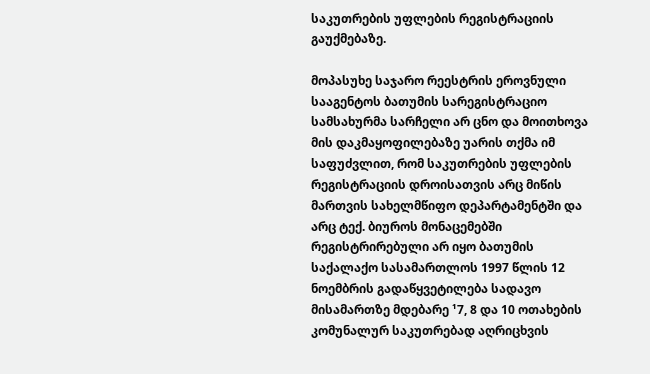საკუთრების უფლების რეგისტრაციის გაუქმებაზე.

მოპასუხე საჯარო რეესტრის ეროვნული სააგენტოს ბათუმის სარეგისტრაციო სამსახურმა სარჩელი არ ცნო და მოითხოვა მის დაკმაყოფილებაზე უარის თქმა იმ საფუძვლით, რომ საკუთრების უფლების რეგისტრაციის დროისათვის არც მიწის მართვის სახელმწიფო დეპარტამენტში და არც ტექ. ბიუროს მონაცემებში რეგისტრირებული არ იყო ბათუმის საქალაქო სასამართლოს 1997 წლის 12 ნოემბრის გადაწყვეტილება სადავო მისამართზე მდებარე ¹7, 8 და 10 ოთახების კომუნალურ საკუთრებად აღრიცხვის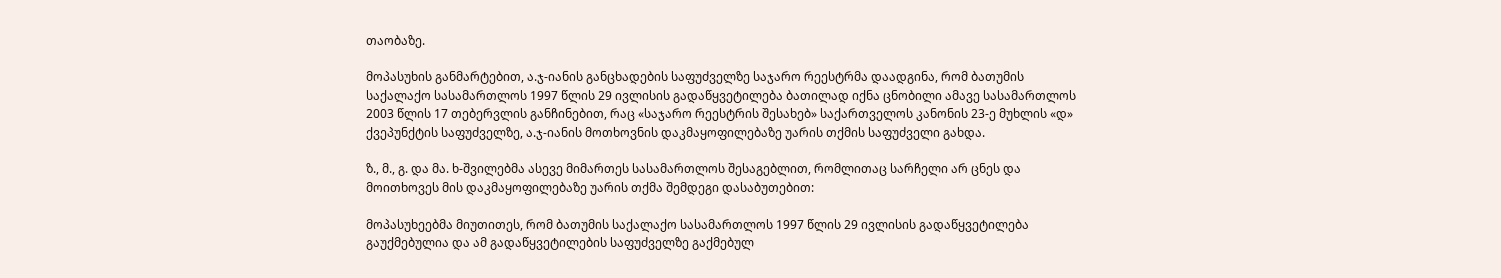თაობაზე.

მოპასუხის განმარტებით, ა.ჯ-იანის განცხადების საფუძველზე საჯარო რეესტრმა დაადგინა, რომ ბათუმის საქალაქო სასამართლოს 1997 წლის 29 ივლისის გადაწყვეტილება ბათილად იქნა ცნობილი ამავე სასამართლოს 2003 წლის 17 თებერვლის განჩინებით, რაც «საჯარო რეესტრის შესახებ» საქართველოს კანონის 23-ე მუხლის «დ» ქვეპუნქტის საფუძველზე, ა.ჯ-იანის მოთხოვნის დაკმაყოფილებაზე უარის თქმის საფუძველი გახდა.

ზ., მ., გ. და მა. ხ-შვილებმა ასევე მიმართეს სასამართლოს შესაგებლით, რომლითაც სარჩელი არ ცნეს და მოითხოვეს მის დაკმაყოფილებაზე უარის თქმა შემდეგი დასაბუთებით:

მოპასუხეებმა მიუთითეს, რომ ბათუმის საქალაქო სასამართლოს 1997 წლის 29 ივლისის გადაწყვეტილება გაუქმებულია და ამ გადაწყვეტილების საფუძველზე გაქმებულ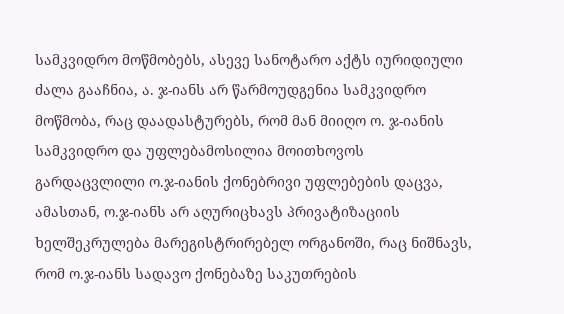სამკვიდრო მოწმობებს, ასევე სანოტარო აქტს იურიდიული ძალა გააჩნია, ა. ჯ-იანს არ წარმოუდგენია სამკვიდრო მოწმობა, რაც დაადასტურებს, რომ მან მიიღო ო. ჯ-იანის სამკვიდრო და უფლებამოსილია მოითხოვოს გარდაცვლილი ო.ჯ-იანის ქონებრივი უფლებების დაცვა, ამასთან, ო.ჯ-იანს არ აღურიცხავს პრივატიზაციის ხელშეკრულება მარეგისტრირებელ ორგანოში, რაც ნიშნავს, რომ ო.ჯ-იანს სადავო ქონებაზე საკუთრების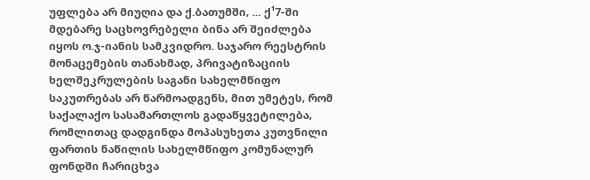უფლება არ მიუღია და ქ.ბათუმში, ... ქ¹7-ში მდებარე საცხოვრებელი ბინა არ შეიძლება იყოს ო.ჯ-იანის სამკვიდრო. საჯარო რეესტრის მონაცემების თანახმად, პრივატიზაციის ხელშეკრულების საგანი სახელმწიფო საკუთრებას არ წარმოადგენს, მით უმეტეს, რომ საქალაქო სასამართლოს გადაწყვეტილება, რომლითაც დადგინდა მოპასუხეთა კუთვნილი ფართის ნაწილის სახელმწიფო კომუნალურ ფონდში ჩარიცხვა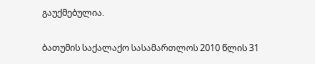გაუქმებულია.

ბათუმის საქალაქო სასამართლოს 2010 წლის 31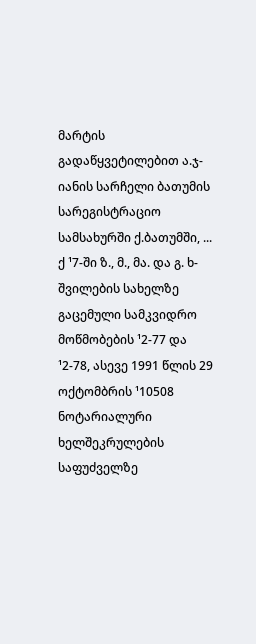მარტის გადაწყვეტილებით ა.ჯ-იანის სარჩელი ბათუმის სარეგისტრაციო სამსახურში ქ.ბათუმში, ... ქ ¹7-ში ზ., მ., მა. და გ. ხ-შვილების სახელზე გაცემული სამკვიდრო მოწმობების ¹2-77 და ¹2-78, ასევე 1991 წლის 29 ოქტომბრის ¹10508 ნოტარიალური ხელშეკრულების საფუძველზე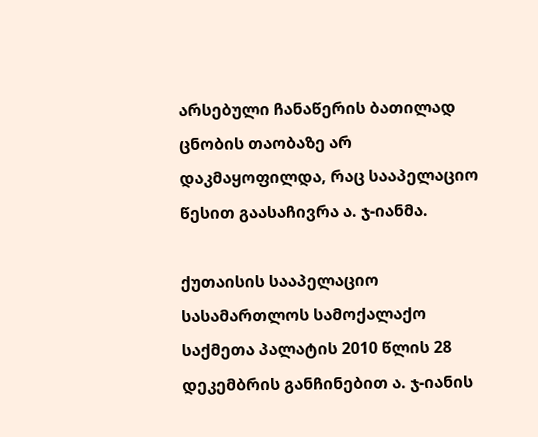არსებული ჩანაწერის ბათილად ცნობის თაობაზე არ დაკმაყოფილდა, რაც სააპელაციო წესით გაასაჩივრა ა. ჯ-იანმა.

ქუთაისის სააპელაციო სასამართლოს სამოქალაქო საქმეთა პალატის 2010 წლის 28 დეკემბრის განჩინებით ა. ჯ-იანის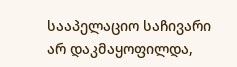სააპელაციო საჩივარი არ დაკმაყოფილდა,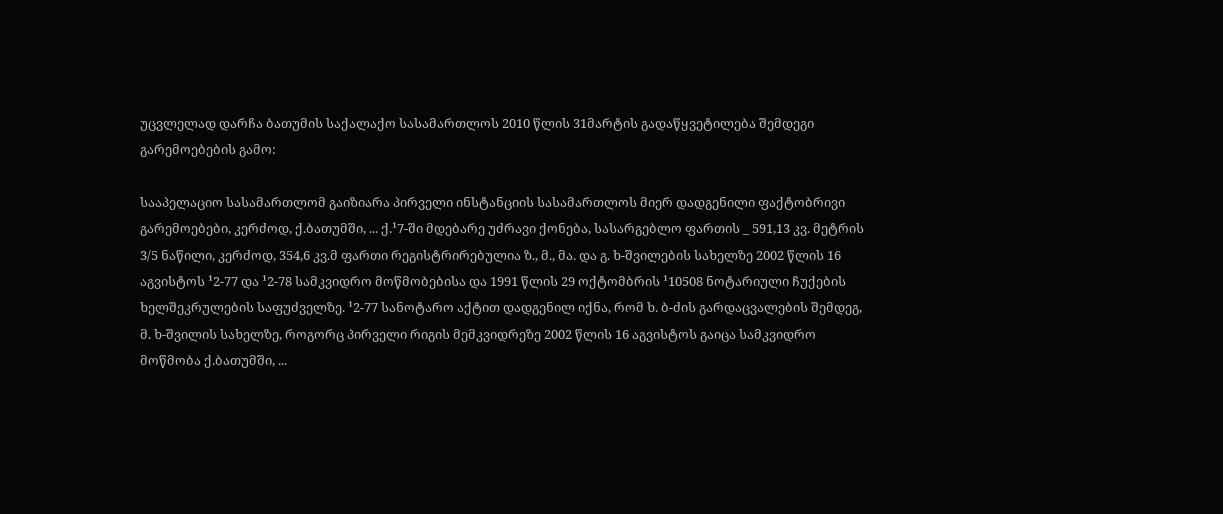უცვლელად დარჩა ბათუმის საქალაქო სასამართლოს 2010 წლის 31მარტის გადაწყვეტილება შემდეგი გარემოებების გამო:

სააპელაციო სასამართლომ გაიზიარა პირველი ინსტანციის სასამართლოს მიერ დადგენილი ფაქტობრივი გარემოებები, კერძოდ, ქ.ბათუმში, ... ქ.¹7-ში მდებარე უძრავი ქონება, სასარგებლო ფართის _ 591,13 კვ. მეტრის 3/5 ნაწილი, კერძოდ, 354,6 კვ.მ ფართი რეგისტრირებულია ზ., მ., მა. და გ. ხ-შვილების სახელზე 2002 წლის 16 აგვისტოს ¹2-77 და ¹2-78 სამკვიდრო მოწმობებისა და 1991 წლის 29 ოქტომბრის ¹10508 ნოტარიული ჩუქების ხელშეკრულების საფუძველზე. ¹2-77 სანოტარო აქტით დადგენილ იქნა, რომ ხ. ბ-ძის გარდაცვალების შემდეგ, მ. ხ-შვილის სახელზე, როგორც პირველი რიგის მემკვიდრეზე 2002 წლის 16 აგვისტოს გაიცა სამკვიდრო მოწმობა ქ.ბათუმში, ...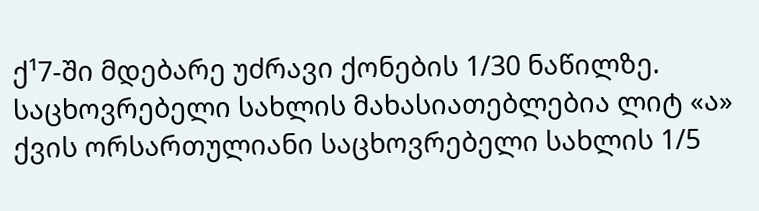ქ¹7-ში მდებარე უძრავი ქონების 1/30 ნაწილზე. საცხოვრებელი სახლის მახასიათებლებია ლიტ «ა» ქვის ორსართულიანი საცხოვრებელი სახლის 1/5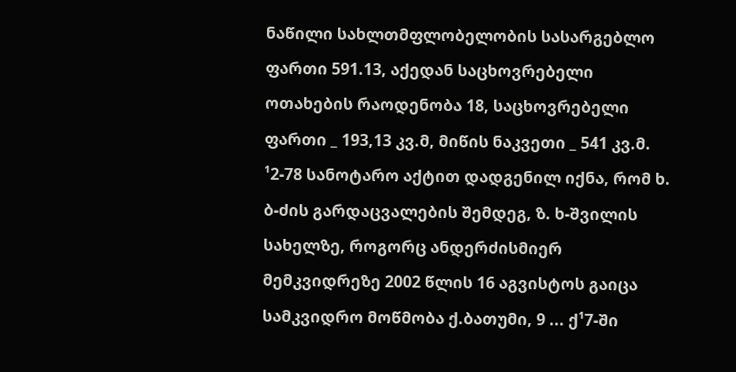ნაწილი სახლთმფლობელობის სასარგებლო ფართი 591.13, აქედან საცხოვრებელი ოთახების რაოდენობა 18, საცხოვრებელი ფართი _ 193,13 კვ.მ, მიწის ნაკვეთი _ 541 კვ.მ. ¹2-78 სანოტარო აქტით დადგენილ იქნა, რომ ხ. ბ-ძის გარდაცვალების შემდეგ, ზ. ხ-შვილის სახელზე, როგორც ანდერძისმიერ მემკვიდრეზე 2002 წლის 16 აგვისტოს გაიცა სამკვიდრო მოწმობა ქ.ბათუმი, 9 ... ქ¹7-ში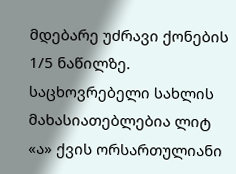მდებარე უძრავი ქონების 1/5 ნაწილზე. საცხოვრებელი სახლის მახასიათებლებია ლიტ «ა» ქვის ორსართულიანი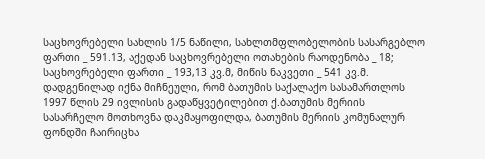საცხოვრებელი სახლის 1/5 ნაწილი, სახლთმფლობელობის სასარგებლო ფართი _ 591.13, აქედან საცხოვრებელი ოთახების რაოდენობა _ 18; საცხოვრებელი ფართი _ 193,13 კვ.მ, მიწის ნაკვეთი _ 541 კვ.მ. დადგენილად იქნა მიჩნეული, რომ ბათუმის საქალაქო სასამართლოს 1997 წლის 29 ივლისის გადაწყვეტილებით ქ.ბათუმის მერიის სასარჩელო მოთხოვნა დაკმაყოფილდა, ბათუმის მერიის კომუნალურ ფონდში ჩაირიცხა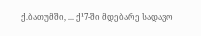ქ.ბათუმში, ... ქ¹7-ში მდებარე სადავო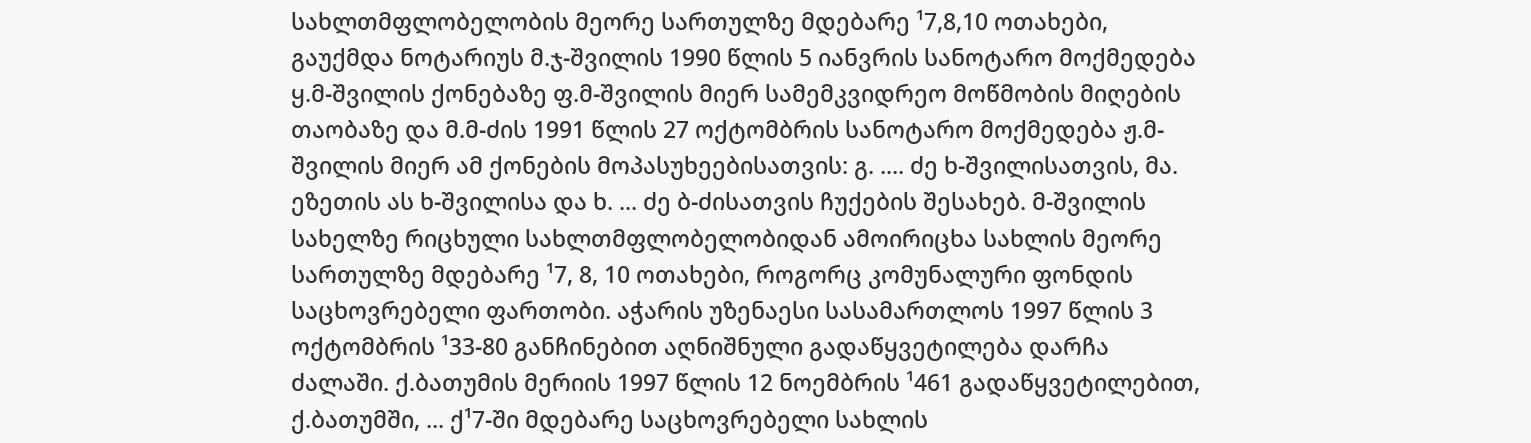სახლთმფლობელობის მეორე სართულზე მდებარე ¹7,8,10 ოთახები, გაუქმდა ნოტარიუს მ.ჯ-შვილის 1990 წლის 5 იანვრის სანოტარო მოქმედება ყ.მ-შვილის ქონებაზე ფ.მ-შვილის მიერ სამემკვიდრეო მოწმობის მიღების თაობაზე და მ.მ-ძის 1991 წლის 27 ოქტომბრის სანოტარო მოქმედება ჟ.მ-შვილის მიერ ამ ქონების მოპასუხეებისათვის: გ. .... ძე ხ-შვილისათვის, მა. ეზეთის ას ხ-შვილისა და ხ. ... ძე ბ-ძისათვის ჩუქების შესახებ. მ-შვილის სახელზე რიცხული სახლთმფლობელობიდან ამოირიცხა სახლის მეორე სართულზე მდებარე ¹7, 8, 10 ოთახები, როგორც კომუნალური ფონდის საცხოვრებელი ფართობი. აჭარის უზენაესი სასამართლოს 1997 წლის 3 ოქტომბრის ¹33-80 განჩინებით აღნიშნული გადაწყვეტილება დარჩა ძალაში. ქ.ბათუმის მერიის 1997 წლის 12 ნოემბრის ¹461 გადაწყვეტილებით, ქ.ბათუმში, ... ქ¹7-ში მდებარე საცხოვრებელი სახლის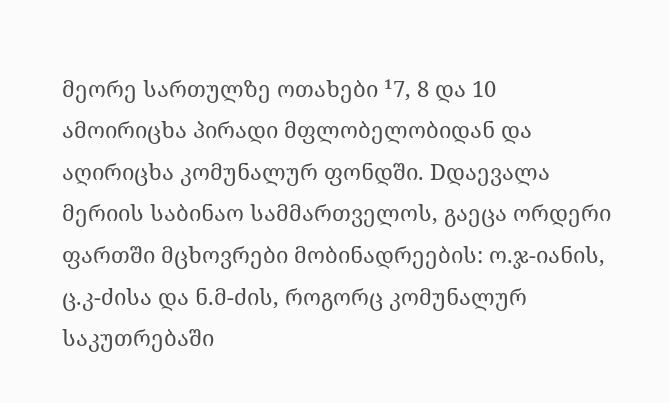მეორე სართულზე ოთახები ¹7, 8 და 10 ამოირიცხა პირადი მფლობელობიდან და აღირიცხა კომუნალურ ფონდში. Dდაევალა მერიის საბინაო სამმართველოს, გაეცა ორდერი ფართში მცხოვრები მობინადრეების: ო.ჯ-იანის, ც.კ-ძისა და ნ.მ-ძის, როგორც კომუნალურ საკუთრებაში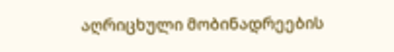აღრიცხული მობინადრეების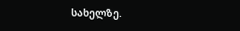სახელზე.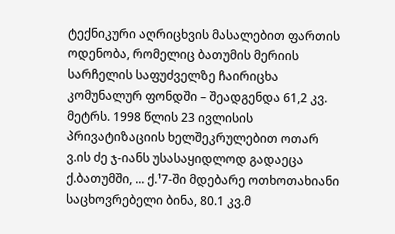ტექნიკური აღრიცხვის მასალებით ფართის ოდენობა, რომელიც ბათუმის მერიის სარჩელის საფუძველზე ჩაირიცხა კომუნალურ ფონდში – შეადგენდა 61,2 კვ. მეტრს. 1998 წლის 23 ივლისის პრივატიზაციის ხელშეკრულებით ოთარ ვ.ის ძე ჯ-იანს უსასაყიდლოდ გადაეცა ქ.ბათუმში, ... ქ.¹7-ში მდებარე ოთხოთახიანი საცხოვრებელი ბინა, 80.1 კვ.მ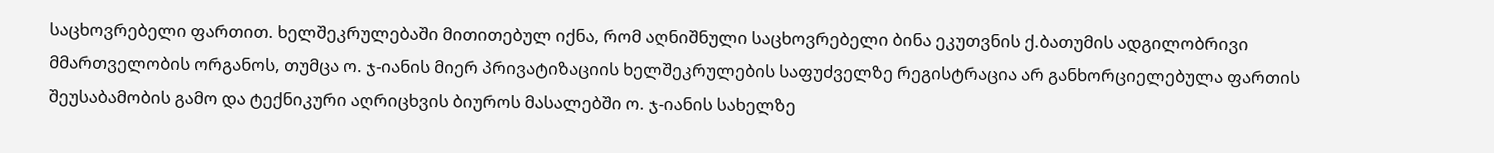საცხოვრებელი ფართით. ხელშეკრულებაში მითითებულ იქნა, რომ აღნიშნული საცხოვრებელი ბინა ეკუთვნის ქ.ბათუმის ადგილობრივი მმართველობის ორგანოს, თუმცა ო. ჯ-იანის მიერ პრივატიზაციის ხელშეკრულების საფუძველზე რეგისტრაცია არ განხორციელებულა ფართის შეუსაბამობის გამო და ტექნიკური აღრიცხვის ბიუროს მასალებში ო. ჯ-იანის სახელზე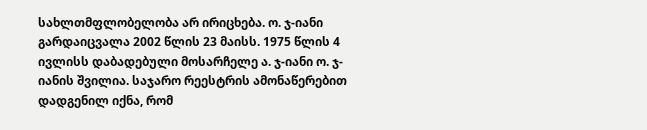სახლთმფლობელობა არ ირიცხება. ო. ჯ-იანი გარდაიცვალა 2002 წლის 23 მაისს. 1975 წლის 4 ივლისს დაბადებული მოსარჩელე ა. ჯ-იანი ო. ჯ-იანის შვილია. საჯარო რეესტრის ამონაწერებით დადგენილ იქნა, რომ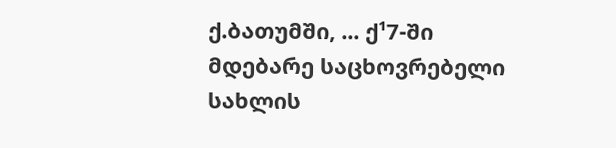ქ.ბათუმში, ... ქ¹7-ში მდებარე საცხოვრებელი სახლის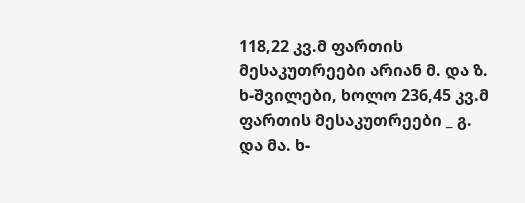118,22 კვ.მ ფართის მესაკუთრეები არიან მ. და ზ. ხ-შვილები, ხოლო 236,45 კვ.მ ფართის მესაკუთრეები _ გ. და მა. ხ-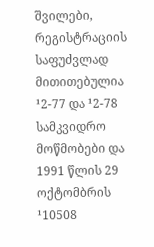შვილები, რეგისტრაციის საფუძვლად მითითებულია ¹2-77 და ¹2-78 სამკვიდრო მოწმობები და 1991 წლის 29 ოქტომბრის ¹10508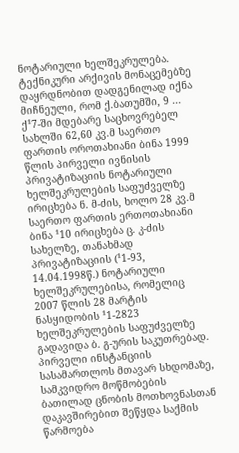ნოტარიული ხელშეკრულება. ტექნიკური არქივის მონაცემებზე დაყრდნობით დადგენილად იქნა მიჩნეული, რომ ქ.ბათუმში, 9 ... ქ¹7-ში მდებარე საცხოვრებელ სახლში 62,60 კვ.მ საერთო ფართის ოროთახიანი ბინა 1999 წლის პირველი ივნისის პრივატიზაციის ნოტარიული ხელშეკრულების საფუძველზე ირიცხება ნ. მ-ძის, ხოლო 28 კვ.მ საერთო ფართის ერთოთახიანი ბინა ¹10 ირიცხება ც. კ-ძის სახელზე, თანახმად პრივატიზაციის (¹1-93, 14.04.1998წ.) ნოტარიული ხელშეკრულებისა, რომელიც 2007 წლის 28 მარტის ნასყიდობის ¹1-2823 ხელშეკრულების საფუძველზე გადავიდა ბ. გ-ურის საკუთრებად. პირველი ინსტანციის სასამართლოს მთავარ სხდომაზე, სამკვიდრო მოწმობების ბათილად ცნობის მოთხოვნასთან დაკავშირებით შეწყდა საქმის წარმოება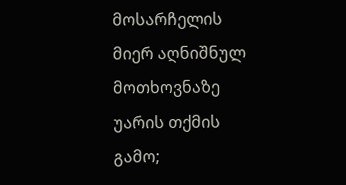მოსარჩელის მიერ აღნიშნულ მოთხოვნაზე უარის თქმის გამო;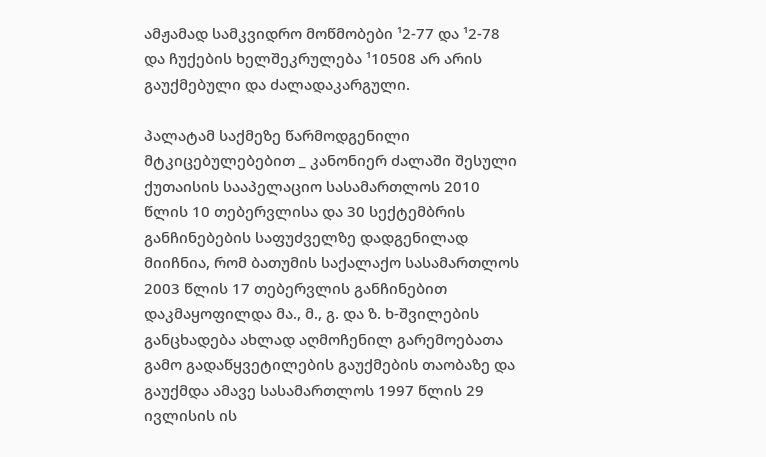ამჟამად სამკვიდრო მოწმობები ¹2-77 და ¹2-78 და ჩუქების ხელშეკრულება ¹10508 არ არის გაუქმებული და ძალადაკარგული.

პალატამ საქმეზე წარმოდგენილი მტკიცებულებებით _ კანონიერ ძალაში შესული ქუთაისის სააპელაციო სასამართლოს 2010 წლის 10 თებერვლისა და 30 სექტემბრის განჩინებების საფუძველზე დადგენილად მიიჩნია, რომ ბათუმის საქალაქო სასამართლოს 2003 წლის 17 თებერვლის განჩინებით დაკმაყოფილდა მა., მ., გ. და ზ. ხ-შვილების განცხადება ახლად აღმოჩენილ გარემოებათა გამო გადაწყვეტილების გაუქმების თაობაზე და გაუქმდა ამავე სასამართლოს 1997 წლის 29 ივლისის ის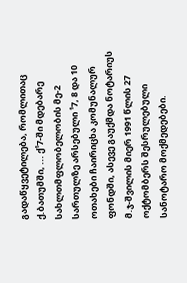გადაწყვეტილება, რომლითაც ქ.ბათუმში, ... ქ¹7-ში მდებარე სახლთმფლობელობის მე-2 სართულზე არსებული ¹7, 8 და 10 ოთახები ჩაირიცხა კომუნალურ ფონდში, ასევე გაუქმდა ნოტარიუს მ.ჯ-შვილის მიერ 1991 წლის 27 ოქტომბერს შესრულებული სანოტარო მოქმედებები.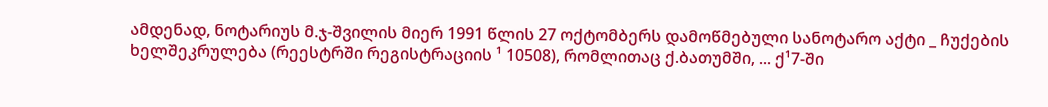ამდენად, ნოტარიუს მ.ჯ-შვილის მიერ 1991 წლის 27 ოქტომბერს დამოწმებული სანოტარო აქტი _ ჩუქების ხელშეკრულება (რეესტრში რეგისტრაციის ¹ 10508), რომლითაც ქ.ბათუმში, ... ქ¹7-ში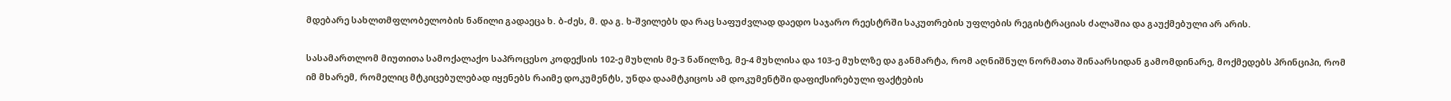მდებარე სახლთმფლობელობის ნაწილი გადაეცა ხ. ბ-ძეს, მ. და გ. ხ-შვილებს და რაც საფუძვლად დაედო საჯარო რეესტრში საკუთრების უფლების რეგისტრაციას ძალაშია და გაუქმებული არ არის.

სასამართლომ მიუთითა სამოქალაქო საპროცესო კოდექსის 102-ე მუხლის მე-3 ნაწილზე, მე-4 მუხლისა და 103-ე მუხლზე და განმარტა, რომ აღნიშნულ ნორმათა შინაარსიდან გამომდინარე, მოქმედებს პრინციპი, რომ იმ მხარემ, რომელიც მტკიცებულებად იყენებს რაიმე დოკუმენტს, უნდა დაამტკიცოს ამ დოკუმენტში დაფიქსირებული ფაქტების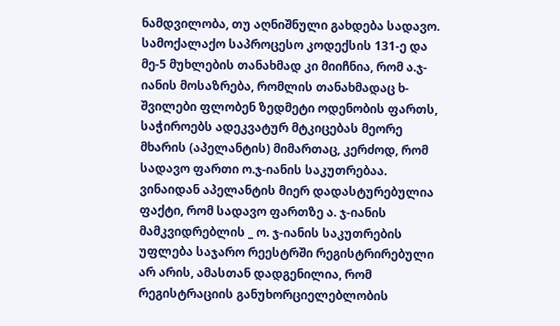ნამდვილობა, თუ აღნიშნული გახდება სადავო. სამოქალაქო საპროცესო კოდექსის 131-ე და მე-5 მუხლების თანახმად კი მიიჩნია, რომ ა.ჯ-იანის მოსაზრება, რომლის თანახმადაც ხ-შვილები ფლობენ ზედმეტი ოდენობის ფართს, საჭიროებს ადეკვატურ მტკიცებას მეორე მხარის (აპელანტის) მიმართაც, კერძოდ, რომ სადავო ფართი ო.ჯ-იანის საკუთრებაა. ვინაიდან აპელანტის მიერ დადასტურებულია ფაქტი, რომ სადავო ფართზე ა. ჯ-იანის მამკვიდრებლის _ ო. ჯ-იანის საკუთრების უფლება საჯარო რეესტრში რეგისტრირებული არ არის, ამასთან დადგენილია, რომ რეგისტრაციის განუხორციელებლობის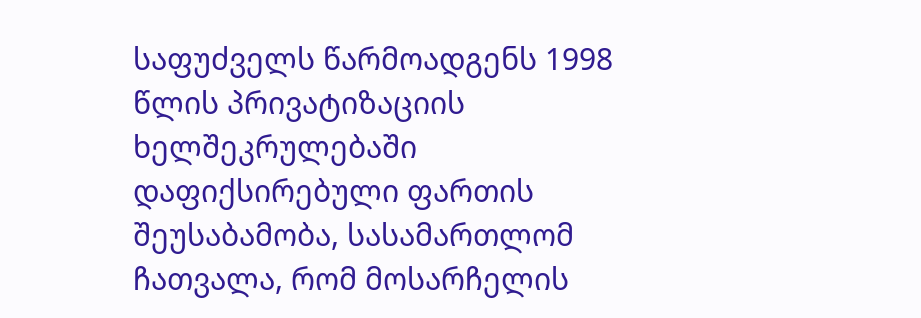საფუძველს წარმოადგენს 1998 წლის პრივატიზაციის ხელშეკრულებაში დაფიქსირებული ფართის შეუსაბამობა, სასამართლომ ჩათვალა, რომ მოსარჩელის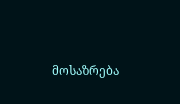მოსაზრება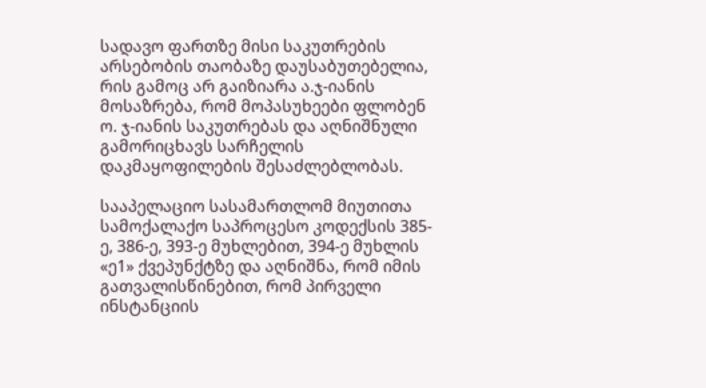სადავო ფართზე მისი საკუთრების არსებობის თაობაზე დაუსაბუთებელია, რის გამოც არ გაიზიარა ა.ჯ-იანის მოსაზრება, რომ მოპასუხეები ფლობენ ო. ჯ-იანის საკუთრებას და აღნიშნული გამორიცხავს სარჩელის დაკმაყოფილების შესაძლებლობას.

სააპელაციო სასამართლომ მიუთითა სამოქალაქო საპროცესო კოდექსის 385-ე, 386-ე, 393-ე მუხლებით, 394-ე მუხლის «ე1» ქვეპუნქტზე და აღნიშნა, რომ იმის გათვალისწინებით, რომ პირველი ინსტანციის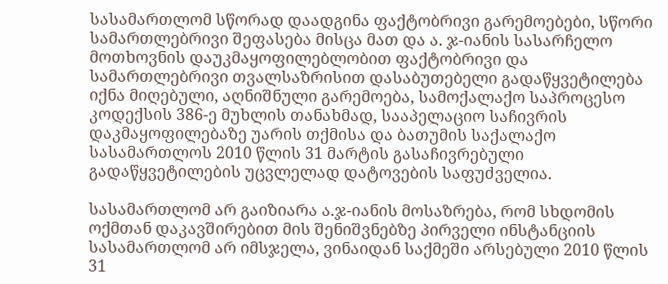სასამართლომ სწორად დაადგინა ფაქტობრივი გარემოებები, სწორი სამართლებრივი შეფასება მისცა მათ და ა. ჯ-იანის სასარჩელო მოთხოვნის დაუკმაყოფილებლობით ფაქტობრივი და სამართლებრივი თვალსაზრისით დასაბუთებელი გადაწყვეტილება იქნა მიღებული, აღნიშნული გარემოება, სამოქალაქო საპროცესო კოდექსის 386-ე მუხლის თანახმად, სააპელაციო საჩივრის დაკმაყოფილებაზე უარის თქმისა და ბათუმის საქალაქო სასამართლოს 2010 წლის 31 მარტის გასაჩივრებული გადაწყვეტილების უცვლელად დატოვების საფუძველია.

სასამართლომ არ გაიზიარა ა.ჯ-იანის მოსაზრება, რომ სხდომის ოქმთან დაკავშირებით მის შენიშვნებზე პირველი ინსტანციის სასამართლომ არ იმსჯელა, ვინაიდან საქმეში არსებული 2010 წლის 31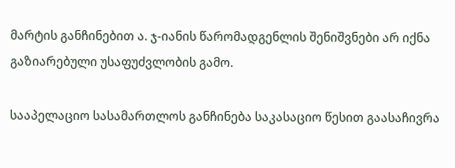მარტის განჩინებით ა. ჯ-იანის წარომადგენლის შენიშვნები არ იქნა გაზიარებული უსაფუძვლობის გამო.

სააპელაციო სასამართლოს განჩინება საკასაციო წესით გაასაჩივრა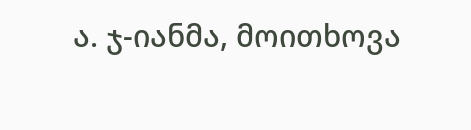ა. ჯ-იანმა, მოითხოვა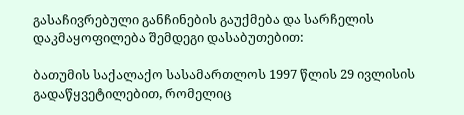გასაჩივრებული განჩინების გაუქმება და სარჩელის დაკმაყოფილება შემდეგი დასაბუთებით:

ბათუმის საქალაქო სასამართლოს 1997 წლის 29 ივლისის გადაწყვეტილებით, რომელიც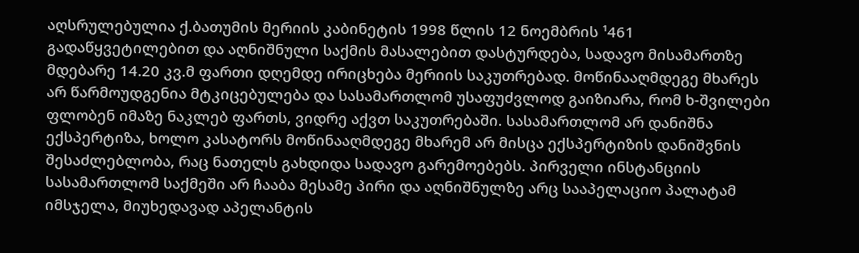აღსრულებულია ქ.ბათუმის მერიის კაბინეტის 1998 წლის 12 ნოემბრის ¹461 გადაწყვეტილებით და აღნიშნული საქმის მასალებით დასტურდება, სადავო მისამართზე მდებარე 14.20 კვ.მ ფართი დღემდე ირიცხება მერიის საკუთრებად. მოწინააღმდეგე მხარეს არ წარმოუდგენია მტკიცებულება და სასამართლომ უსაფუძვლოდ გაიზიარა, რომ ხ-შვილები ფლობენ იმაზე ნაკლებ ფართს, ვიდრე აქვთ საკუთრებაში. სასამართლომ არ დანიშნა ექსპერტიზა, ხოლო კასატორს მოწინააღმდეგე მხარემ არ მისცა ექსპერტიზის დანიშვნის შესაძლებლობა, რაც ნათელს გახდიდა სადავო გარემოებებს. პირველი ინსტანციის სასამართლომ საქმეში არ ჩააბა მესამე პირი და აღნიშნულზე არც სააპელაციო პალატამ იმსჯელა, მიუხედავად აპელანტის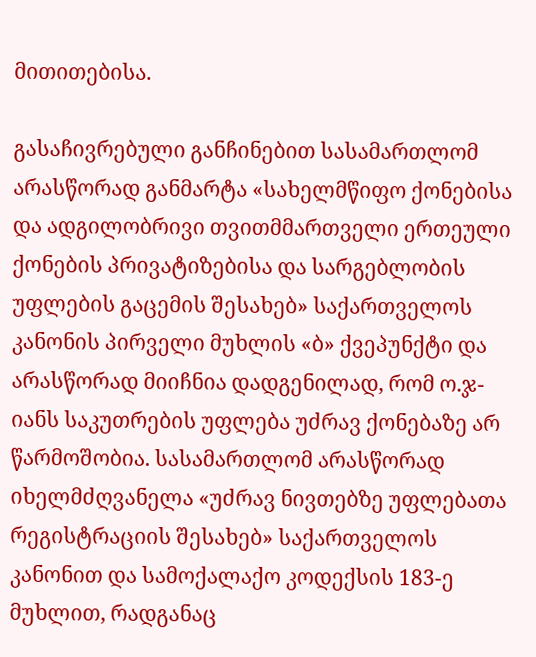მითითებისა.

გასაჩივრებული განჩინებით სასამართლომ არასწორად განმარტა «სახელმწიფო ქონებისა და ადგილობრივი თვითმმართველი ერთეული ქონების პრივატიზებისა და სარგებლობის უფლების გაცემის შესახებ» საქართველოს კანონის პირველი მუხლის «ბ» ქვეპუნქტი და არასწორად მიიჩნია დადგენილად, რომ ო.ჯ-იანს საკუთრების უფლება უძრავ ქონებაზე არ წარმოშობია. სასამართლომ არასწორად იხელმძღვანელა «უძრავ ნივთებზე უფლებათა რეგისტრაციის შესახებ» საქართველოს კანონით და სამოქალაქო კოდექსის 183-ე მუხლით, რადგანაც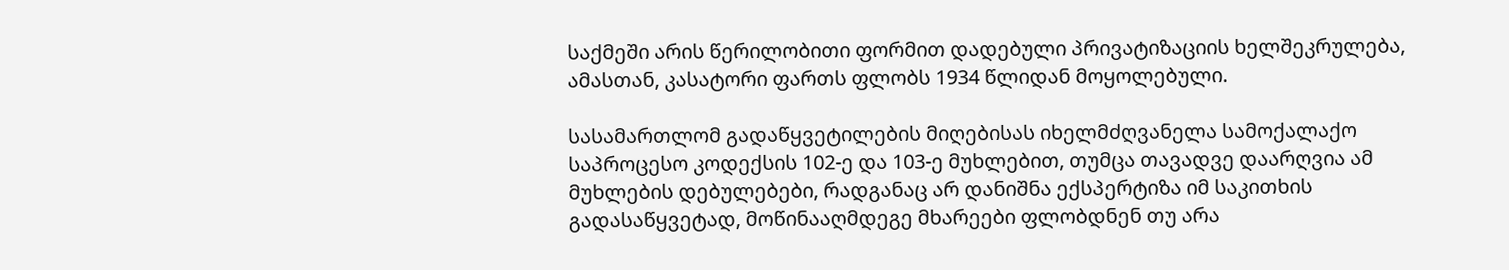საქმეში არის წერილობითი ფორმით დადებული პრივატიზაციის ხელშეკრულება, ამასთან, კასატორი ფართს ფლობს 1934 წლიდან მოყოლებული.

სასამართლომ გადაწყვეტილების მიღებისას იხელმძღვანელა სამოქალაქო საპროცესო კოდექსის 102-ე და 103-ე მუხლებით, თუმცა თავადვე დაარღვია ამ მუხლების დებულებები, რადგანაც არ დანიშნა ექსპერტიზა იმ საკითხის გადასაწყვეტად, მოწინააღმდეგე მხარეები ფლობდნენ თუ არა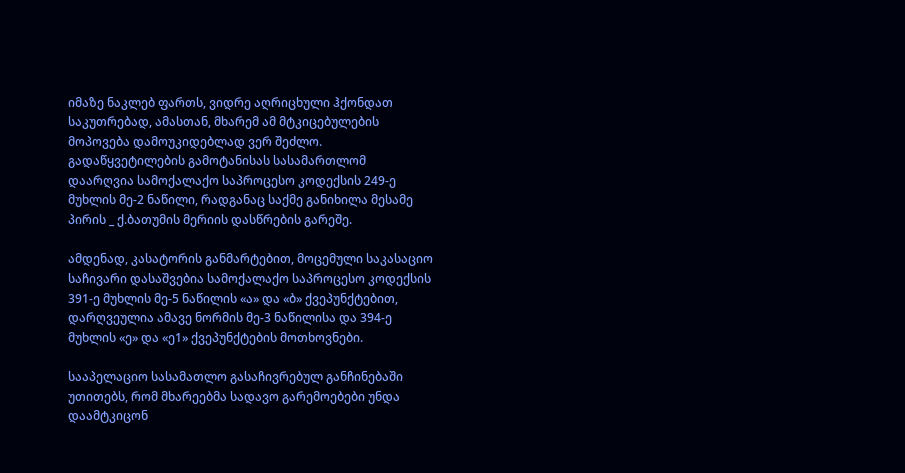იმაზე ნაკლებ ფართს, ვიდრე აღრიცხული ჰქონდათ საკუთრებად, ამასთან, მხარემ ამ მტკიცებულების მოპოვება დამოუკიდებლად ვერ შეძლო. გადაწყვეტილების გამოტანისას სასამართლომ დაარღვია სამოქალაქო საპროცესო კოდექსის 249-ე მუხლის მე-2 ნაწილი, რადგანაც საქმე განიხილა მესამე პირის _ ქ.ბათუმის მერიის დასწრების გარეშე.

ამდენად, კასატორის განმარტებით, მოცემული საკასაციო საჩივარი დასაშვებია სამოქალაქო საპროცესო კოდექსის 391-ე მუხლის მე-5 ნაწილის «ა» და «ბ» ქვეპუნქტებით, დარღვეულია ამავე ნორმის მე-3 ნაწილისა და 394-ე მუხლის «ე» და «ე1» ქვეპუნქტების მოთხოვნები.

სააპელაციო სასამათლო გასაჩივრებულ განჩინებაში უთითებს, რომ მხარეებმა სადავო გარემოებები უნდა დაამტკიცონ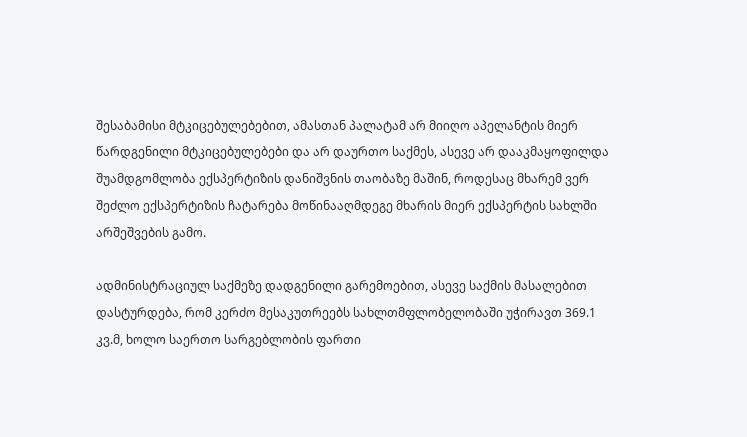შესაბამისი მტკიცებულებებით, ამასთან პალატამ არ მიიღო აპელანტის მიერ წარდგენილი მტკიცებულებები და არ დაურთო საქმეს, ასევე არ დააკმაყოფილდა შუამდგომლობა ექსპერტიზის დანიშვნის თაობაზე მაშინ, როდესაც მხარემ ვერ შეძლო ექსპერტიზის ჩატარება მოწინააღმდეგე მხარის მიერ ექსპერტის სახლში არშეშვების გამო.

ადმინისტრაციულ საქმეზე დადგენილი გარემოებით, ასევე საქმის მასალებით დასტურდება, რომ კერძო მესაკუთრეებს სახლთმფლობელობაში უჭირავთ 369.1 კვ.მ, ხოლო საერთო სარგებლობის ფართი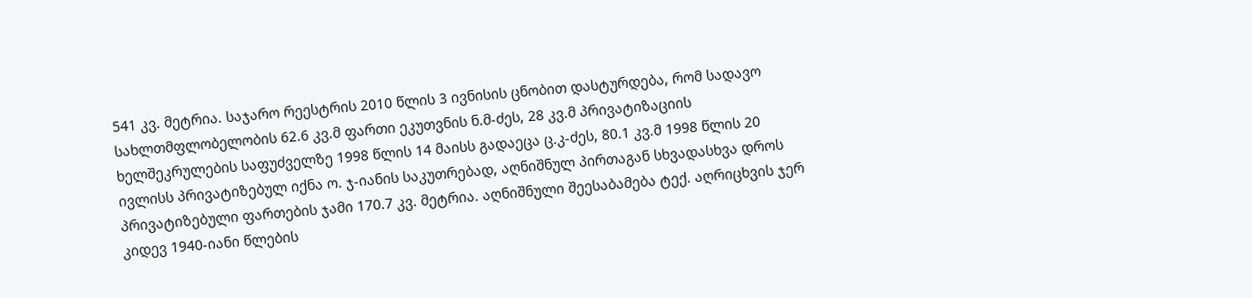541 კვ. მეტრია. საჯარო რეესტრის 2010 წლის 3 ივნისის ცნობით დასტურდება, რომ სადავო სახლთმფლობელობის 62.6 კვ.მ ფართი ეკუთვნის ნ.მ-ძეს, 28 კვ.მ პრივატიზაციის ხელშეკრულების საფუძველზე 1998 წლის 14 მაისს გადაეცა ც.კ-ძეს, 80.1 კვ.მ 1998 წლის 20 ივლისს პრივატიზებულ იქნა ო. ჯ-იანის საკუთრებად, აღნიშნულ პირთაგან სხვადასხვა დროს პრივატიზებული ფართების ჯამი 170.7 კვ. მეტრია. აღნიშნული შეესაბამება ტექ. აღრიცხვის ჯერ კიდევ 1940-იანი წლების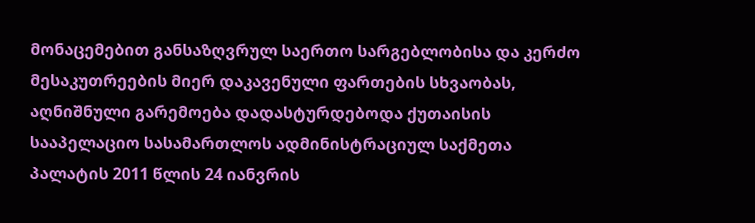მონაცემებით განსაზღვრულ საერთო სარგებლობისა და კერძო მესაკუთრეების მიერ დაკავენული ფართების სხვაობას, აღნიშნული გარემოება დადასტურდებოდა ქუთაისის სააპელაციო სასამართლოს ადმინისტრაციულ საქმეთა პალატის 2011 წლის 24 იანვრის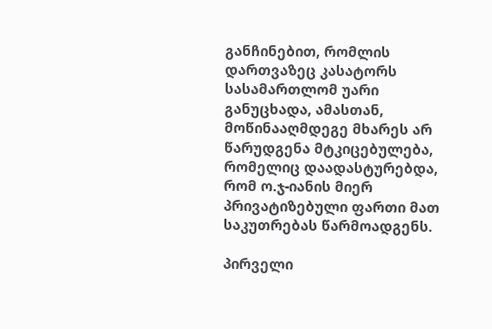განჩინებით, რომლის დართვაზეც კასატორს სასამართლომ უარი განუცხადა, ამასთან, მოწინააღმდეგე მხარეს არ წარუდგენა მტკიცებულება, რომელიც დაადასტურებდა, რომ ო.ჯ-იანის მიერ პრივატიზებული ფართი მათ საკუთრებას წარმოადგენს.

პირველი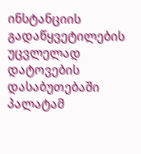ინსტანციის გადაწყვეტილების უცვლელად დატოვების დასაბუთებაში პალატამ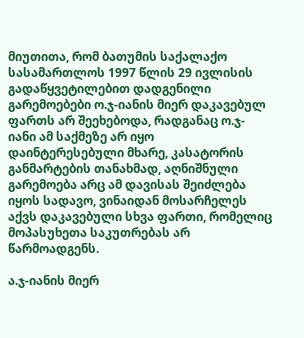მიუთითა, რომ ბათუმის საქალაქო სასამართლოს 1997 წლის 29 ივლისის გადაწყვეტილებით დადგენილი გარემოებები ო.ჯ-იანის მიერ დაკავებულ ფართს არ შეეხებოდა, რადგანაც ო.ჯ-იანი ამ საქმეზე არ იყო დაინტერესებული მხარე, კასატორის განმარტების თანახმად, აღნიშნული გარემოება არც ამ დავისას შეიძლება იყოს სადავო, ვინაიდან მოსარჩელეს აქვს დაკავებული სხვა ფართი, რომელიც მოპასუხეთა საკუთრებას არ წარმოადგენს.

ა.ჯ-იანის მიერ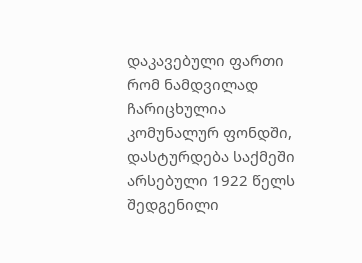დაკავებული ფართი რომ ნამდვილად ჩარიცხულია კომუნალურ ფონდში, დასტურდება საქმეში არსებული 1922 წელს შედგენილი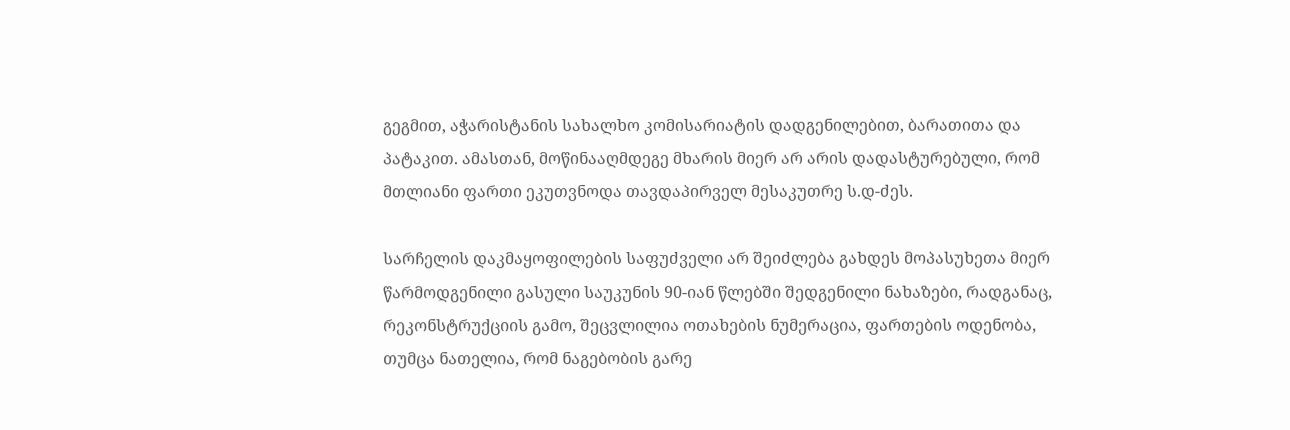გეგმით, აჭარისტანის სახალხო კომისარიატის დადგენილებით, ბარათითა და პატაკით. ამასთან, მოწინააღმდეგე მხარის მიერ არ არის დადასტურებული, რომ მთლიანი ფართი ეკუთვნოდა თავდაპირველ მესაკუთრე ს.დ-ძეს.

სარჩელის დაკმაყოფილების საფუძველი არ შეიძლება გახდეს მოპასუხეთა მიერ წარმოდგენილი გასული საუკუნის 90-იან წლებში შედგენილი ნახაზები, რადგანაც, რეკონსტრუქციის გამო, შეცვლილია ოთახების ნუმერაცია, ფართების ოდენობა, თუმცა ნათელია, რომ ნაგებობის გარე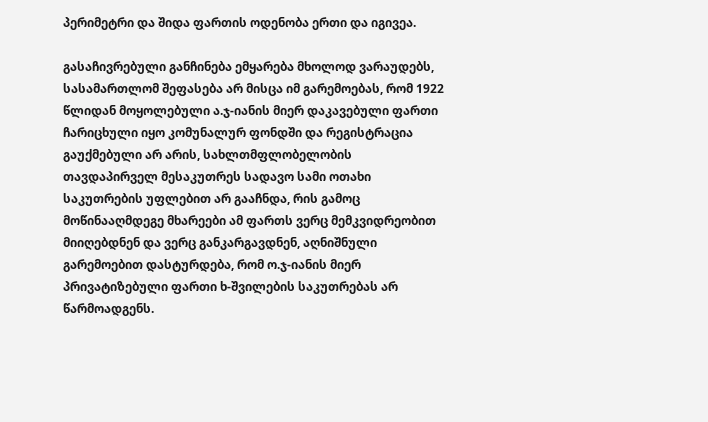პერიმეტრი და შიდა ფართის ოდენობა ერთი და იგივეა.

გასაჩივრებული განჩინება ემყარება მხოლოდ ვარაუდებს, სასამართლომ შეფასება არ მისცა იმ გარემოებას, რომ 1922 წლიდან მოყოლებული ა.ჯ-იანის მიერ დაკავებული ფართი ჩარიცხული იყო კომუნალურ ფონდში და რეგისტრაცია გაუქმებული არ არის, სახლთმფლობელობის თავდაპირველ მესაკუთრეს სადავო სამი ოთახი საკუთრების უფლებით არ გააჩნდა, რის გამოც მოწინააღმდეგე მხარეები ამ ფართს ვერც მემკვიდრეობით მიიღებდნენ და ვერც განკარგავდნენ, აღნიშნული გარემოებით დასტურდება, რომ ო.ჯ-იანის მიერ პრივატიზებული ფართი ხ-შვილების საკუთრებას არ წარმოადგენს.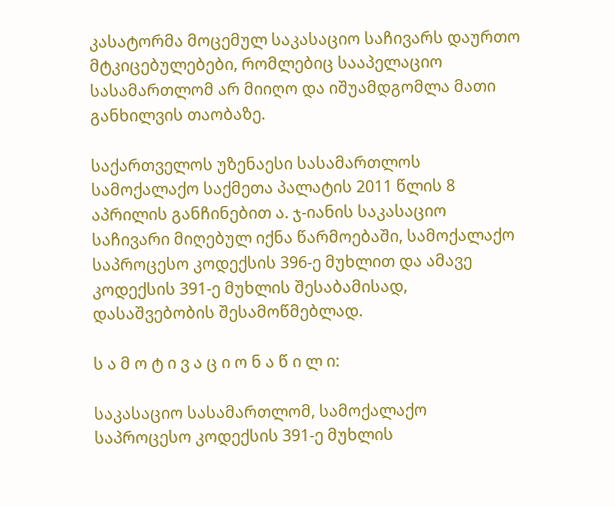კასატორმა მოცემულ საკასაციო საჩივარს დაურთო მტკიცებულებები, რომლებიც სააპელაციო სასამართლომ არ მიიღო და იშუამდგომლა მათი განხილვის თაობაზე.

საქართველოს უზენაესი სასამართლოს სამოქალაქო საქმეთა პალატის 2011 წლის 8 აპრილის განჩინებით ა. ჯ-იანის საკასაციო საჩივარი მიღებულ იქნა წარმოებაში, სამოქალაქო საპროცესო კოდექსის 396-ე მუხლით და ამავე კოდექსის 391-ე მუხლის შესაბამისად, დასაშვებობის შესამოწმებლად.

ს ა მ ო ტ ი ვ ა ც ი ო ნ ა წ ი ლ ი:

საკასაციო სასამართლომ, სამოქალაქო საპროცესო კოდექსის 391-ე მუხლის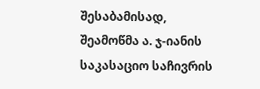შესაბამისად, შეამოწმა ა. ჯ-იანის საკასაციო საჩივრის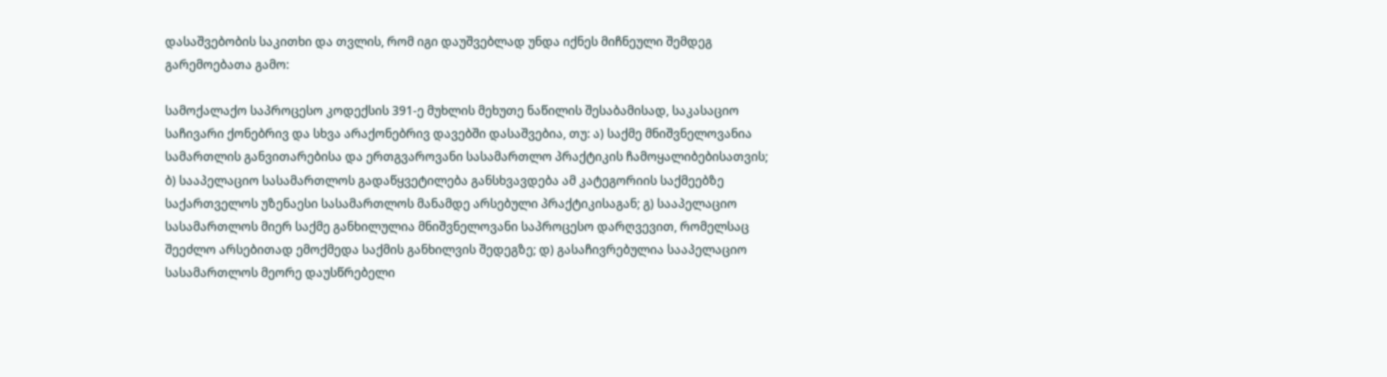დასაშვებობის საკითხი და თვლის, რომ იგი დაუშვებლად უნდა იქნეს მიჩნეული შემდეგ გარემოებათა გამო:

სამოქალაქო საპროცესო კოდექსის 391-ე მუხლის მეხუთე ნაწილის შესაბამისად, საკასაციო საჩივარი ქონებრივ და სხვა არაქონებრივ დავებში დასაშვებია, თუ: ა) საქმე მნიშვნელოვანია სამართლის განვითარებისა და ერთგვაროვანი სასამართლო პრაქტიკის ჩამოყალიბებისათვის; ბ) სააპელაციო სასამართლოს გადაწყვეტილება განსხვავდება ამ კატეგორიის საქმეებზე საქართველოს უზენაესი სასამართლოს მანამდე არსებული პრაქტიკისაგან; გ) სააპელაციო სასამართლოს მიერ საქმე განხილულია მნიშვნელოვანი საპროცესო დარღვევით, რომელსაც შეეძლო არსებითად ემოქმედა საქმის განხილვის შედეგზე; დ) გასაჩივრებულია სააპელაციო სასამართლოს მეორე დაუსწრებელი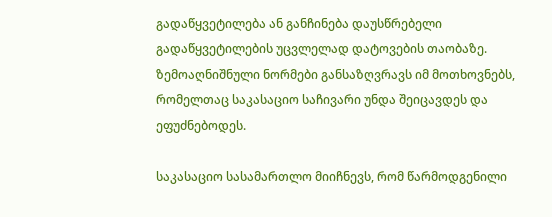გადაწყვეტილება ან განჩინება დაუსწრებელი გადაწყვეტილების უცვლელად დატოვების თაობაზე. ზემოაღნიშნული ნორმები განსაზღვრავს იმ მოთხოვნებს, რომელთაც საკასაციო საჩივარი უნდა შეიცავდეს და ეფუძნებოდეს.

საკასაციო სასამართლო მიიჩნევს, რომ წარმოდგენილი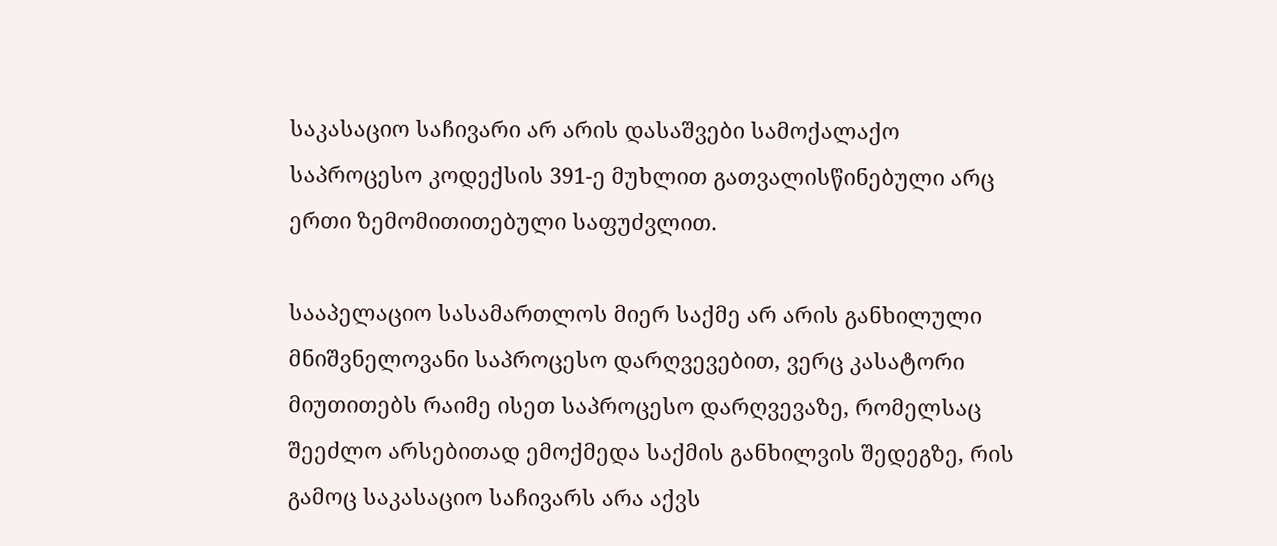საკასაციო საჩივარი არ არის დასაშვები სამოქალაქო საპროცესო კოდექსის 391-ე მუხლით გათვალისწინებული არც ერთი ზემომითითებული საფუძვლით.

სააპელაციო სასამართლოს მიერ საქმე არ არის განხილული მნიშვნელოვანი საპროცესო დარღვევებით, ვერც კასატორი მიუთითებს რაიმე ისეთ საპროცესო დარღვევაზე, რომელსაც შეეძლო არსებითად ემოქმედა საქმის განხილვის შედეგზე, რის გამოც საკასაციო საჩივარს არა აქვს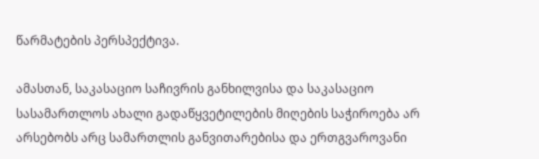წარმატების პერსპექტივა.

ამასთან, საკასაციო საჩივრის განხილვისა და საკასაციო სასამართლოს ახალი გადაწყვეტილების მიღების საჭიროება არ არსებობს არც სამართლის განვითარებისა და ერთგვაროვანი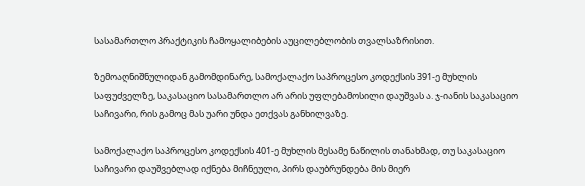სასამართლო პრაქტიკის ჩამოყალიბების აუცილებლობის თვალსაზრისით.

ზემოაღნიშნულიდან გამომდინარე, სამოქალაქო საპროცესო კოდექსის 391-ე მუხლის საფუძველზე, საკასაციო სასამართლო არ არის უფლებამოსილი დაუშვას ა. ჯ-იანის საკასაციო საჩივარი, რის გამოც მას უარი უნდა ეთქვას განხილვაზე.

სამოქალაქო საპროცესო კოდექსის 401-ე მუხლის მესამე ნაწილის თანახმად, თუ საკასაციო საჩივარი დაუშვებლად იქნება მიჩნეული, პირს დაუბრუნდება მის მიერ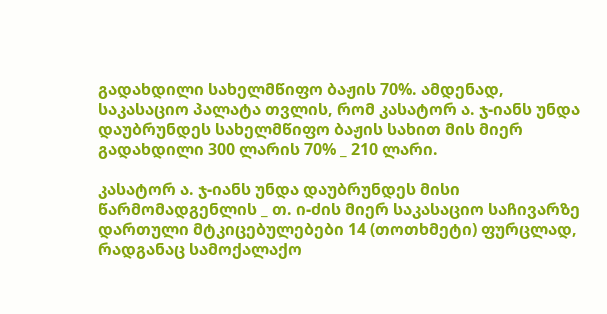გადახდილი სახელმწიფო ბაჟის 70%. ამდენად, საკასაციო პალატა თვლის, რომ კასატორ ა. ჯ-იანს უნდა დაუბრუნდეს სახელმწიფო ბაჟის სახით მის მიერ გადახდილი 300 ლარის 70% _ 210 ლარი.

კასატორ ა. ჯ-იანს უნდა დაუბრუნდეს მისი წარმომადგენლის _ თ. ი-ძის მიერ საკასაციო საჩივარზე დართული მტკიცებულებები 14 (თოთხმეტი) ფურცლად, რადგანაც სამოქალაქო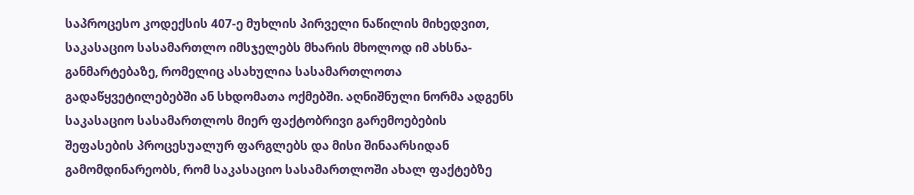საპროცესო კოდექსის 407-ე მუხლის პირველი ნაწილის მიხედვით, საკასაციო სასამართლო იმსჯელებს მხარის მხოლოდ იმ ახსნა-განმარტებაზე, რომელიც ასახულია სასამართლოთა გადაწყვეტილებებში ან სხდომათა ოქმებში. აღნიშნული ნორმა ადგენს საკასაციო სასამართლოს მიერ ფაქტობრივი გარემოებების შეფასების პროცესუალურ ფარგლებს და მისი შინაარსიდან გამომდინარეობს, რომ საკასაციო სასამართლოში ახალ ფაქტებზე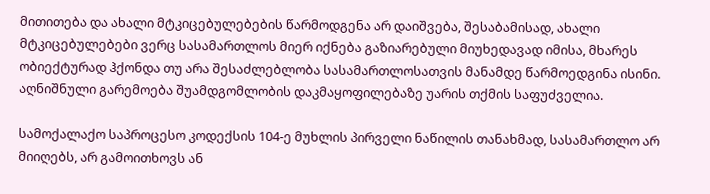მითითება და ახალი მტკიცებულებების წარმოდგენა არ დაიშვება, შესაბამისად, ახალი მტკიცებულებები ვერც სასამართლოს მიერ იქნება გაზიარებული მიუხედავად იმისა, მხარეს ობიექტურად ჰქონდა თუ არა შესაძლებლობა სასამართლოსათვის მანამდე წარმოედგინა ისინი. აღნიშნული გარემოება შუამდგომლობის დაკმაყოფილებაზე უარის თქმის საფუძველია.

სამოქალაქო საპროცესო კოდექსის 104-ე მუხლის პირველი ნაწილის თანახმად, სასამართლო არ მიიღებს, არ გამოითხოვს ან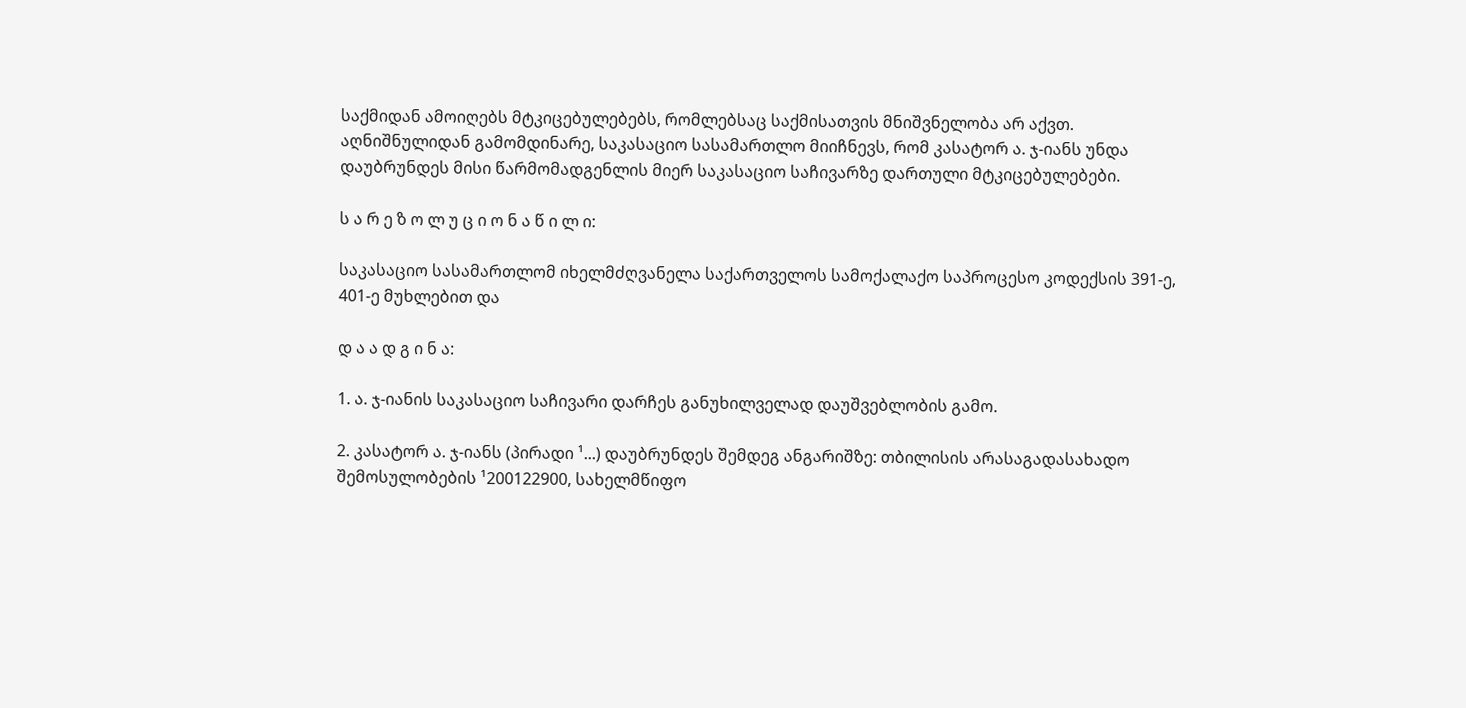საქმიდან ამოიღებს მტკიცებულებებს, რომლებსაც საქმისათვის მნიშვნელობა არ აქვთ. აღნიშნულიდან გამომდინარე, საკასაციო სასამართლო მიიჩნევს, რომ კასატორ ა. ჯ-იანს უნდა დაუბრუნდეს მისი წარმომადგენლის მიერ საკასაციო საჩივარზე დართული მტკიცებულებები.

ს ა რ ე ზ ო ლ უ ც ი ო ნ ა წ ი ლ ი:

საკასაციო სასამართლომ იხელმძღვანელა საქართველოს სამოქალაქო საპროცესო კოდექსის 391-ე, 401-ე მუხლებით და

დ ა ა დ გ ი ნ ა:

1. ა. ჯ-იანის საკასაციო საჩივარი დარჩეს განუხილველად დაუშვებლობის გამო.

2. კასატორ ა. ჯ-იანს (პირადი ¹...) დაუბრუნდეს შემდეგ ანგარიშზე: თბილისის არასაგადასახადო შემოსულობების ¹200122900, სახელმწიფო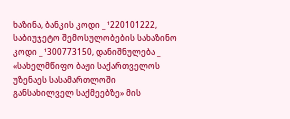ხაზინა, ბანკის კოდი _ ¹220101222, საბიუჯეტო შემოსულობების სახაზინო კოდი _ ¹300773150, დანიშნულება _ «სახელმწიფო ბაჟი საქართველოს უზენაეს სასამართლოში განსახილველ საქმეებზე» მის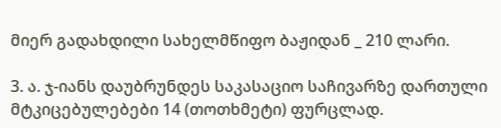მიერ გადახდილი სახელმწიფო ბაჟიდან _ 210 ლარი.

3. ა. ჯ-იანს დაუბრუნდეს საკასაციო საჩივარზე დართული მტკიცებულებები 14 (თოთხმეტი) ფურცლად.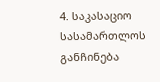4. საკასაციო სასამართლოს განჩინება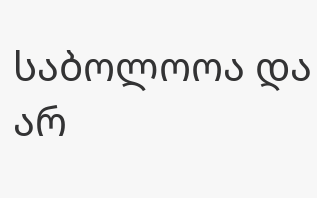საბოლოოა და არ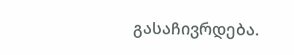გასაჩივრდება.